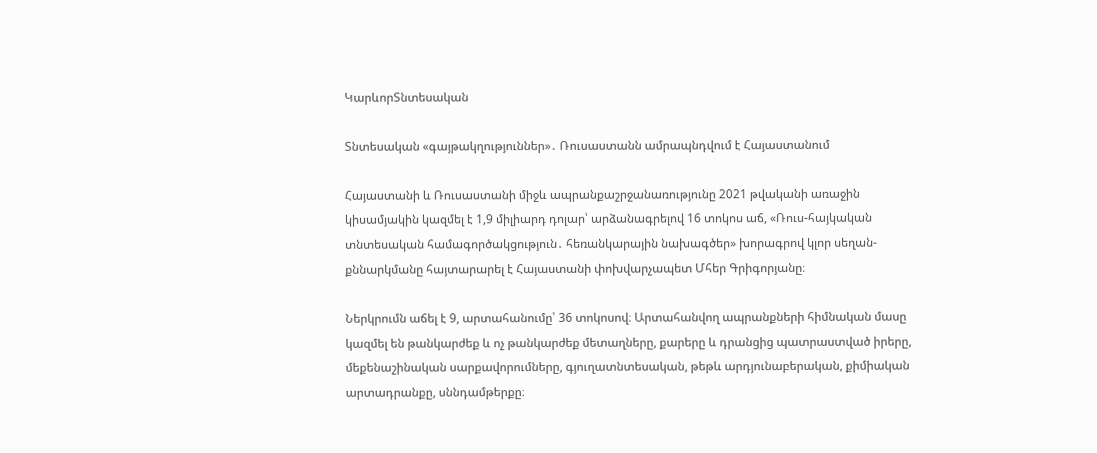ԿարևորՏնտեսական

Տնտեսական «գայթակղություններ»․ Ռուսաստանն ամրապնդվում է Հայաստանում

Հայաստանի և Ռուսաստանի միջև ապրանքաշրջանառությունը 2021 թվականի առաջին կիսամյակին կազմել է 1,9 միլիարդ դոլար՝ արձանագրելով 16 տոկոս աճ, «Ռուս-հայկական տնտեսական համագործակցություն․ հեռանկարային նախագծեր» խորագրով կլոր սեղան-քննարկմանը հայտարարել է Հայաստանի փոխվարչապետ Մհեր Գրիգորյանը։

Ներկրումն աճել է 9, արտահանումը՝ 36 տոկոսով։ Արտահանվող ապրանքների հիմնական մասը կազմել են թանկարժեք և ոչ թանկարժեք մետաղները, քարերը և դրանցից պատրաստված իրերը, մեքենաշինական սարքավորումները, գյուղատնտեսական, թեթև արդյունաբերական, քիմիական արտադրանքը, սննդամթերքը։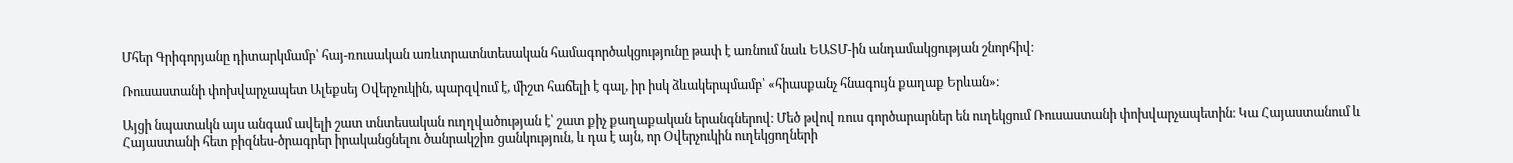Մհեր Գրիգորյանը դիտարկմամբ՝ հայ-ռուսական առևտրատնտեսական համագործակցությունը թափ է առնում նաև ԵԱՏՄ-ին անդամակցության շնորհիվ։

Ռուսաստանի փոխվարչապետ Ալեքսեյ Օվերչուկին, պարզվում է, միշտ հաճելի է գալ, իր իսկ ձևակերպմամբ՝ «հիասքանչ հնագույն քաղաք Երևան»։

Այցի նպատակն այս անգամ ավելի շատ տնտեսական ուղղվածության է՝ շատ քիչ քաղաքական երանգներով։ Մեծ թվով ռուս գործարարներ են ուղեկցում Ռուսաստանի փոխվարչապետին։ Կա Հայաստանում և Հայաստանի հետ բիզնես-ծրագրեր իրականցնելու ծանրակշիռ ցանկություն, և դա է այն, որ Օվերչուկին ուղեկցողների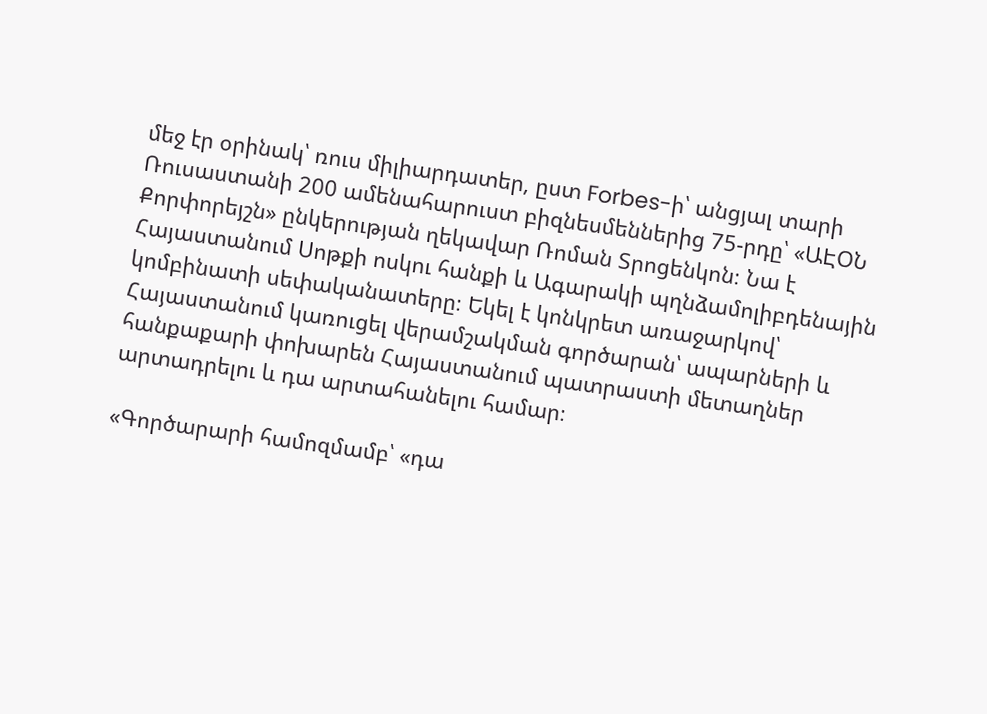մեջ էր օրինակ՝ ռուս միլիարդատեր, ըստ Forbes-ի՝ անցյալ տարի Ռուսաստանի 200 ամենահարուստ բիզնեսմեններից 75-րդը՝ «ԱԷՕՆ Քորփորեյշն» ընկերության ղեկավար Ռոման Տրոցենկոն։ Նա է Հայաստանում Սոթքի ոսկու հանքի և Ագարակի պղնձամոլիբդենային կոմբինատի սեփականատերը։ Եկել է կոնկրետ առաջարկով՝ Հայաստանում կառուցել վերամշակման գործարան՝ ապարների և հանքաքարի փոխարեն Հայաստանում պատրաստի մետաղներ արտադրելու և դա արտահանելու համար։

«Գործարարի համոզմամբ՝ «դա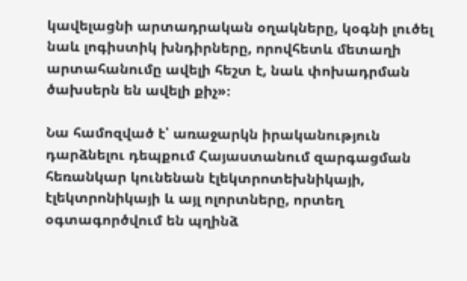կավելացնի արտադրական օղակները, կօգնի լուծել նաև լոգիստիկ խնդիրները, որովհետև մետաղի արտահանումը ավելի հեշտ է, նաև փոխադրման ծախսերն են ավելի քիչ»։

Նա համոզված է՝ առաջարկն իրականություն դարձնելու դեպքում Հայաստանում զարգացման հեռանկար կունենան էլեկտրոտեխնիկայի, էլեկտրոնիկայի և այլ ոլորտները, որտեղ օգտագործվում են պղինձ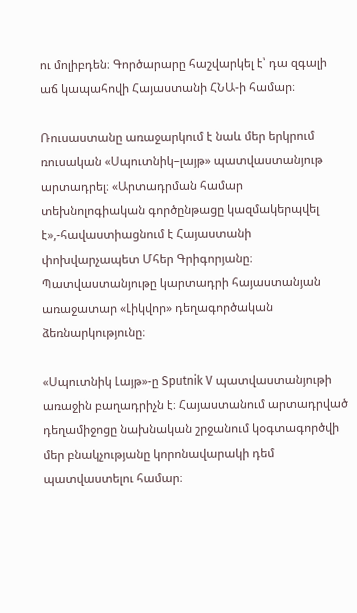ու մոլիբդեն։ Գործարարը հաշվարկել է՝ դա զգալի աճ կապահովի Հայաստանի ՀՆԱ-ի համար։

Ռուսաստանը առաջարկում է նաև մեր երկրում ռուսական «Սպուտնիկ–լայթ» պատվաստանյութ արտադրել։ «Արտադրման համար տեխնոլոգիական գործընթացը կազմակերպվել է»,-հավաստիացնում է Հայաստանի փոխվարչապետ Մհեր Գրիգորյանը։ Պատվաստանյութը կարտադրի հայաստանյան առաջատար «Լիկվոր» դեղագործական ձեռնարկությունը։

«Սպուտնիկ Լայթ»-ը Sputnik V պատվաստանյութի առաջին բաղադրիչն է։ Հայաստանում արտադրված դեղամիջոցը նախնական շրջանում կօգտագործվի մեր բնակչությանը կորոնավարակի դեմ պատվաստելու համար։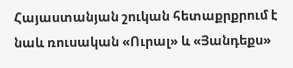Հայաստանյան շուկան հետաքրքրում է նաև ռուսական «Ուրալ» և «Յանդեքս»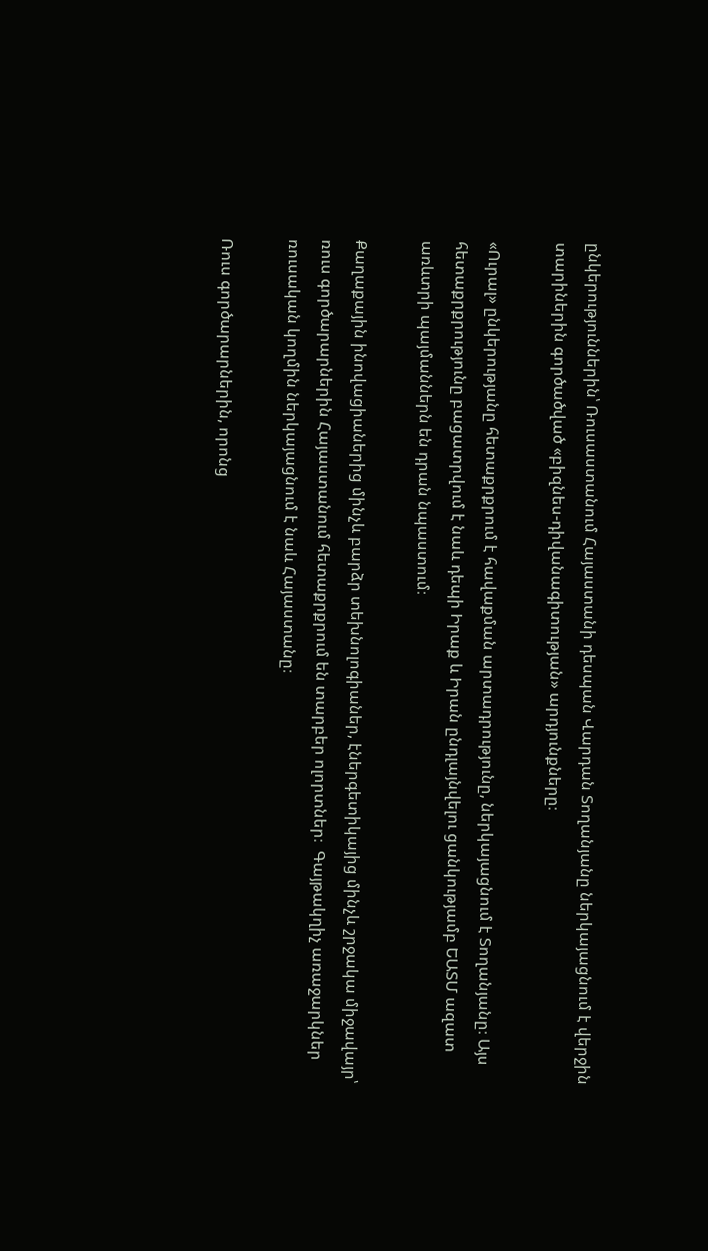ընկերություններին՝ Ռուսաստանում Հայաստանի դեսպան Վարդան Տողանյանը ներկայացնում է վերջին տարիներին գործածված «բիզնես-դիվանագիտության» արդյունքները։

«Ուրալ» ընկերությանը հետաքրքրում է հավաքման արտադրությունը, ներկայացնում է Տողանյանը։ Այս հետաքրքրությունը բացատրվում է նաև դեպի Իրաք և Իրան ընդլայնվելու ցանկությամբ ԵԱՏՄ ազատ առևտրի պայմաններն են դրան նպաստում։

Քաղաքային ինովացիաներից մինչև բարձր տեխնոլոգիաներ, էներգետիկայից մինչև շրջակա միջավայր՝ ռուս գործարարներին Հայաստանում հետաքրքրում են տարբեր ոլորտներ։  Գայթակղիչ առաջարկներ ռուսական կողմին ներկայացնում է նաև Հայաստանը։

Ռուս գործարարներին, որոնց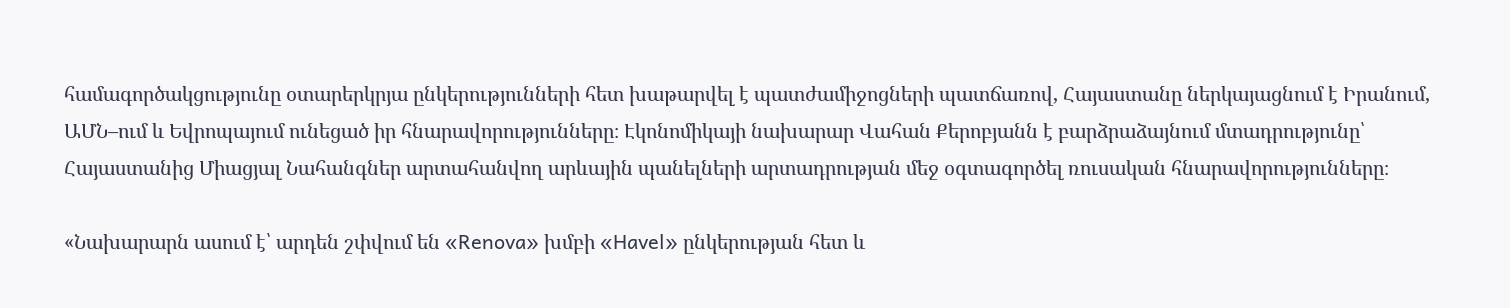համագործակցությունը օտարերկրյա ընկերությունների հետ խաթարվել է պատժամիջոցների պատճառով, Հայաստանը ներկայացնում է Իրանում, ԱՄՆ–ում և Եվրոպայում ունեցած իր հնարավորությունները։ Էկոնոմիկայի նախարար Վահան Քերոբյանն է բարձրաձայնում մտադրությունը՝ Հայաստանից Միացյալ Նահանգներ արտահանվող արևային պանելների արտադրության մեջ օգտագործել ռուսական հնարավորությունները։

«Նախարարն ասում է՝ արդեն շփվում են «Renova» խմբի «Havel» ընկերության հետ և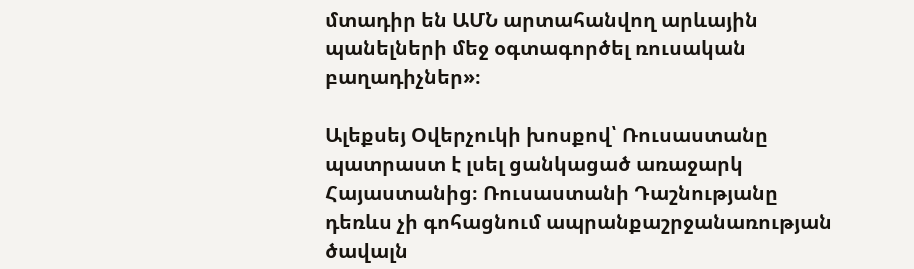մտադիր են ԱՄՆ արտահանվող արևային պանելների մեջ օգտագործել ռուսական բաղադիչներ»։

Ալեքսեյ Օվերչուկի խոսքով՝ Ռուսաստանը պատրաստ է լսել ցանկացած առաջարկ Հայաստանից։ Ռուսաստանի Դաշնությանը դեռևս չի գոհացնում ապրանքաշրջանառության ծավալն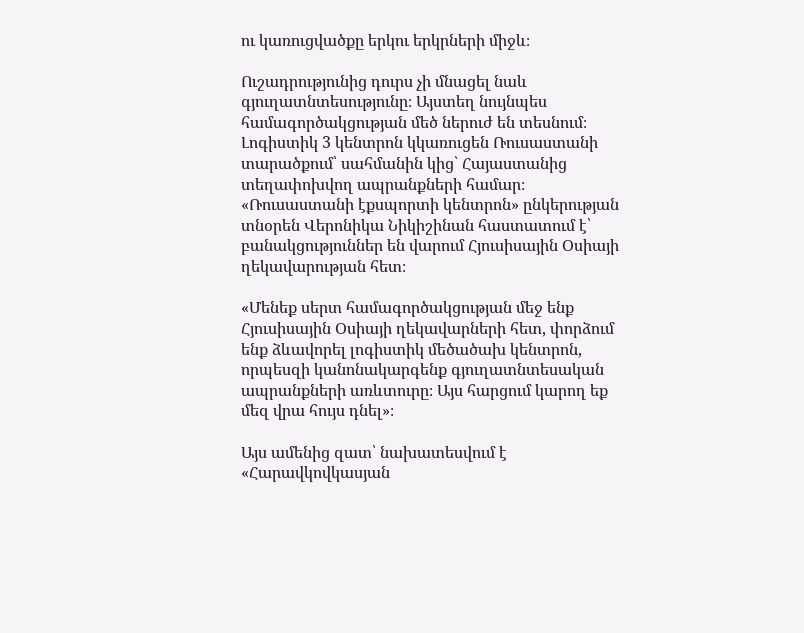ու կառուցվածքը երկու երկրների միջև։

Ուշադրությունից դուրս չի մնացել նաև գյուղատնտեսությունը։ Այստեղ նույնպես համագործակցության մեծ ներուժ են տեսնում։ Լոգիստիկ 3 կենտրոն կկառուցեն Ռուսաստանի տարածքում՝ սահմանին կից՝ Հայաստանից տեղափոխվող ապրանքների համար։ «Ռուսաստանի էքսպորտի կենտրոն» ընկերության տնօրեն Վերոնիկա Նիկիշինան հաստատում է՝ բանակցություններ են վարում Հյուսիսային Օսիայի ղեկավարության հետ։

«Մենեք սերտ համագործակցության մեջ ենք Հյուսիսային Օսիայի ղեկավարների հետ, փորձում ենք ձևավորել լոգիստիկ մեծածախ կենտրոն, որպեսզի կանոնակարգենք գյուղատնտեսական ապրանքների առևտուրը։ Այս հարցում կարող եք մեզ վրա հույս դնել»։

Այս ամենից զատ՝ նախատեսվում է «Հարավկովկասյան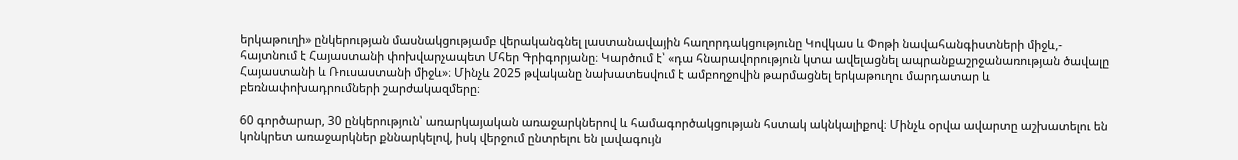երկաթուղի» ընկերության մասնակցությամբ վերականգնել լաստանավային հաղորդակցությունը Կովկաս և Փոթի նավահանգիստների միջև,- հայտնում է Հայաստանի փոխվարչապետ Մհեր Գրիգորյանը։ Կարծում է՝ «դա հնարավորություն կտա ավելացնել ապրանքաշրջանառության ծավալը Հայաստանի և Ռուսաստանի միջև»։ Մինչև 2025 թվականը նախատեսվում է ամբողջովին թարմացնել երկաթուղու մարդատար և բեռնափոխադրումների շարժակազմերը։

60 գործարար, 30 ընկերություն՝ առարկայական առաջարկներով և համագործակցության հստակ ակնկալիքով։ Մինչև օրվա ավարտը աշխատելու են կոնկրետ առաջարկներ քննարկելով, իսկ վերջում ընտրելու են լավագույն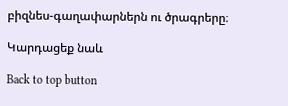բիզնես-գաղափարներն ու ծրագրերը։

Կարդացեք նաև

Back to top button